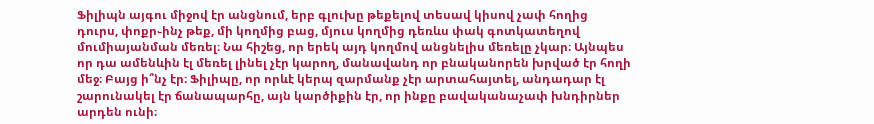Ֆիլիպն այգու միջով էր անցնում, երբ գլուխը թեքելով տեսավ կիսով չափ հողից դուրս, փոքր֊ինչ թեք, մի կողմից բաց, մյուս կողմից դեռևս փակ գոտկատեղով մումիայանման մեռել։ Նա հիշեց, որ երեկ այդ կողմով անցնելիս մեռելը չկար։ Այնպես որ դա ամենևին էլ մեռել լինել չէր կարող, մանավանդ որ բնականորեն խրված էր հողի մեջ։ Բայց ի՞նչ էր։ Ֆիլիպը, որ որևէ կերպ զարմանք չէր արտահայտել, անդադար էլ շարունակել էր ճանապարհը, այն կարծիքին էր, որ ինքը բավականաչափ խնդիրներ արդեն ունի։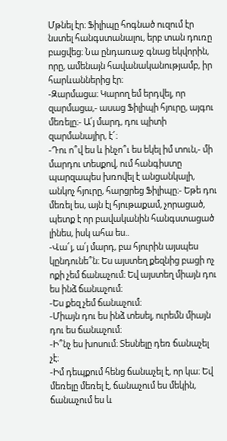Մթնել էր։ Ֆիլիպը հոգնած ուզում էր նստել հանգստանալու, երբ տան դուռը բացվեց։ Նա ընդառաջ գնաց եկվորին, որը, ամենայն հավանականությամբ, իր հարևաններից էր։
-Զարմացա։ Կարող եմ երդվել, որ զարմացա,- ասաց Ֆիլիպի հյուրը, այգու մեռելը։- Ա՛յ մարդ, դու պիտի զարմանայիր, է՜։
-Դու ո՞վ ես և ինչո՞ւ ես եկել իմ տուն,- մի մարդու տեսքով, ում հանգիստը պարզապես խռովել է անցանկալի, անկոչ հյուրը, հարցրեց Ֆիլիպը։- Եթե դու մեռել ես, այն էլ հյութաքամ, չորացած, պետք է որ բավականին հանգստացած լինես, իսկ ահա ես..
-Վա՜յ, ա՛յ մարդ, բա հյուրին այսպես կընդունե՞ն։ Ես այստեղ քեզնից բացի ոչ ոքի չեմ ճանաչում։ Եվ այստեղ միայն դու ես ինձ ճանաչում։
-Ես քեզ չեմ ճանաչում։
-Միայն դու ես ինձ տեսել, ուրեմն միայն դու ես ճանաչում։
-Ի՞նչ ես խոսում։ Տեսնելը դեռ ճանաչել չէ։
-Իմ դեպքում հենց ճանաչել է, որ կա։ Եվ մեռելը մեռել է, ճանաչում ես մեկին, ճանաչում ես և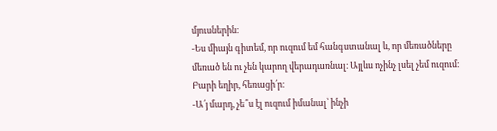մյուսներին։
-Ես միայն գիտեմ, որ ուզում եմ հանգստանալ և, որ մեռածները մեռած են ու չեն կարող վերադառնալ։ Այլևս ոչինչ լսել չեմ ուզում։ Բարի եղիր, հեռացի՛ր։
-Ա՛յ մարդ, չե՞ս էլ ուզում իմանալ՝ ինչի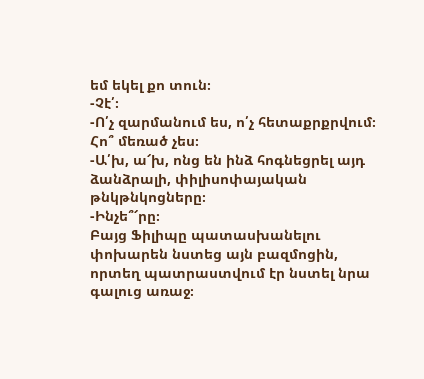եմ եկել քո տուն։
-Չէ՛։
-Ո՛չ զարմանում ես, ո՛չ հետաքրքրվում։ Հո՞ մեռած չես։
-Ա՛խ, ա՜խ, ոնց են ինձ հոգնեցրել այդ ձանձրալի, փիլիսոփայական թնկթնկոցները։
-Ինչե՞՜րը։
Բայց Ֆիլիպը պատասխանելու փոխարեն նստեց այն բազմոցին, որտեղ պատրաստվում էր նստել նրա գալուց առաջ։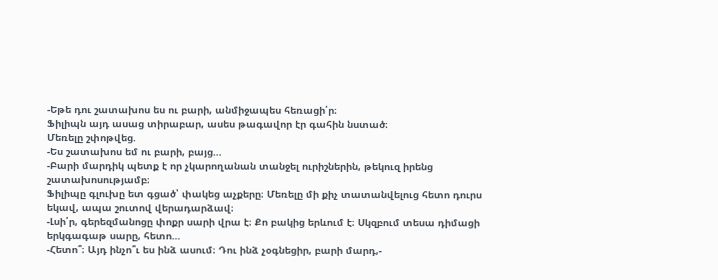-Եթե դու շատախոս ես ու բարի, անմիջապես հեռացի՛ր։
Ֆիլիպն այդ ասաց տիրաբար, ասես թագավոր էր գահին նստած։
Մեռելը շփոթվեց.
-Ես շատախոս եմ ու բարի, բայց…
-Բարի մարդիկ պետք է որ չկարողանան տանջել ուրիշներին, թեկուզ իրենց շատախոսությամբ։
Ֆիլիպը գլուխը ետ գցած՝ փակեց աչքերը։ Մեռելը մի քիչ տատանվելուց հետո դուրս եկավ, ապա շուտով վերադարձավ։
-Լսի՛ր, գերեզմանոցը փոքր սարի վրա է։ Քո բակից երևում է։ Սկզբում տեսա դիմացի երկգագաթ սարը, հետո…
-Հետո՞։ Այդ ինչո՞ւ ես ինձ ասում։ Դու ինձ չօգնեցիր, բարի մարդ,-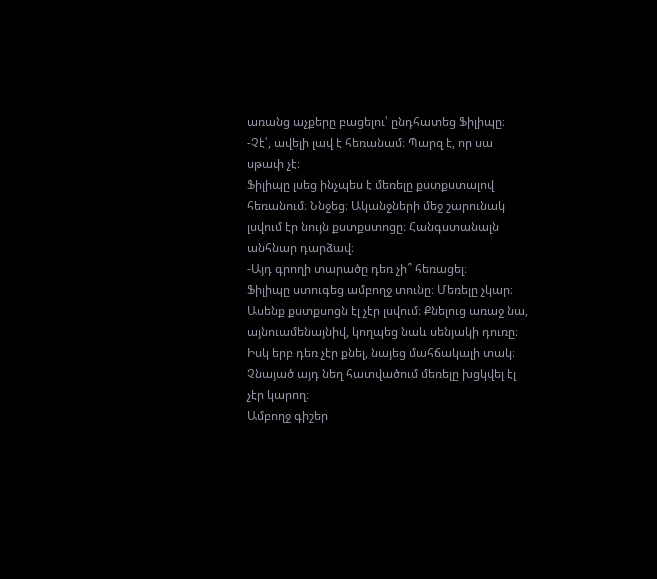առանց աչքերը բացելու՝ ընդհատեց Ֆիլիպը։
-Չէ՛, ավելի լավ է հեռանամ։ Պարզ է, որ սա սթափ չէ։
Ֆիլիպը լսեց ինչպես է մեռելը քստքստալով հեռանում։ Ննջեց։ Ականջների մեջ շարունակ լսվում էր նույն քստքստոցը։ Հանգստանալն անհնար դարձավ։
-Այդ գրողի տարածը դեռ չի՞ հեռացել։
Ֆիլիպը ստուգեց ամբողջ տունը։ Մեռելը չկար։ Ասենք քստքսոցն էլ չէր լսվում։ Քնելուց առաջ նա, այնուամենայնիվ, կողպեց նաև սենյակի դուռը։ Իսկ երբ դեռ չէր քնել, նայեց մահճակալի տակ։ Չնայած այդ նեղ հատվածում մեռելը խցկվել էլ չէր կարող։
Ամբողջ գիշեր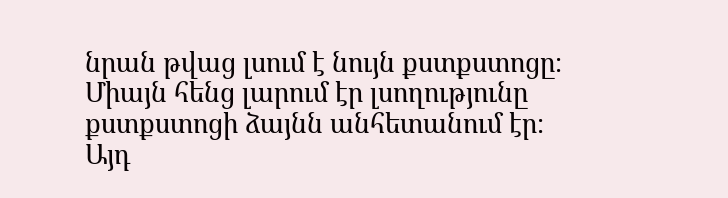նրան թվաց լսում է նույն քստքստոցը։ Միայն հենց լարում էր լսողությունը քստքստոցի ձայնն անհետանում էր։ Այդ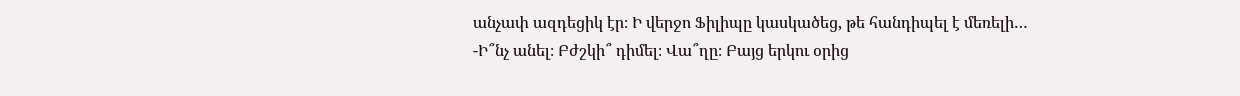անչափ ազդեցիկ էր։ Ի վերջո Ֆիլիպը կասկածեց, թե հանդիպել է մեռելի…
-Ի՞նչ անել։ Բժշկի՞ դիմել։ Վա՞ղը։ Բայց երկու օրից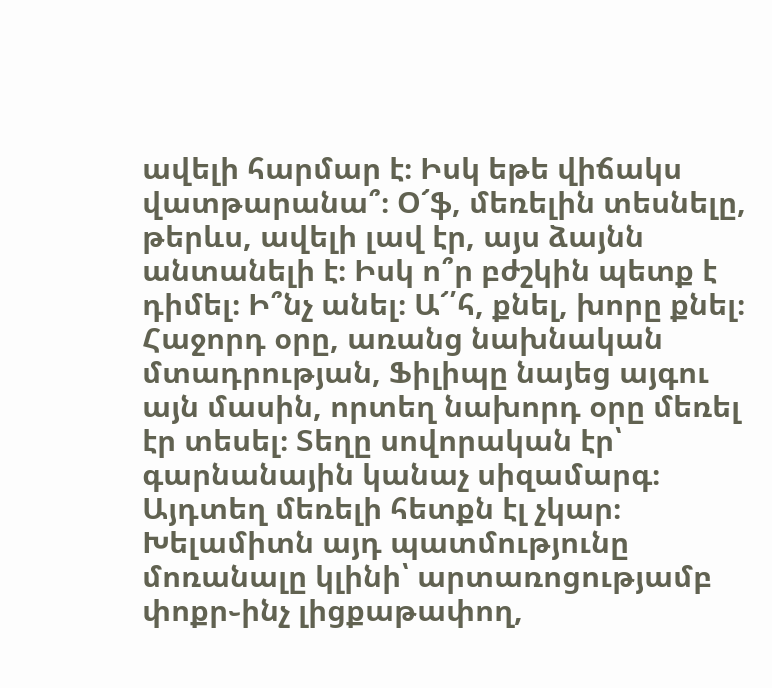ավելի հարմար է։ Իսկ եթե վիճակս վատթարանա՞։ Օ՜ֆ, մեռելին տեսնելը, թերևս, ավելի լավ էր, այս ձայնն անտանելի է։ Իսկ ո՞ր բժշկին պետք է դիմել։ Ի՞նչ անել։ Ա՜՛հ, քնել, խորը քնել։
Հաջորդ օրը, առանց նախնական մտադրության, Ֆիլիպը նայեց այգու այն մասին, որտեղ նախորդ օրը մեռել էր տեսել։ Տեղը սովորական էր՝ գարնանային կանաչ սիզամարգ։ Այդտեղ մեռելի հետքն էլ չկար։ Խելամիտն այդ պատմությունը մոռանալը կլինի՝ արտառոցությամբ փոքր֊ինչ լիցքաթափող,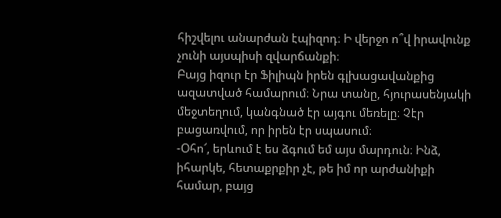հիշվելու անարժան էպիզոդ։ Ի վերջո ո՞վ իրավունք չունի այսպիսի զվարճանքի։
Բայց իզուր էր Ֆիլիպն իրեն գլխացավանքից ազատված համարում։ Նրա տանը, հյուրասենյակի մեջտեղում, կանգնած էր այգու մեռելը։ Չէր բացառվում, որ իրեն էր սպասում։
-Օհո՜, երևում է ես ձգում եմ այս մարդուն։ Ինձ, իհարկե, հետաքրքիր չէ, թե իմ որ արժանիքի համար, բայց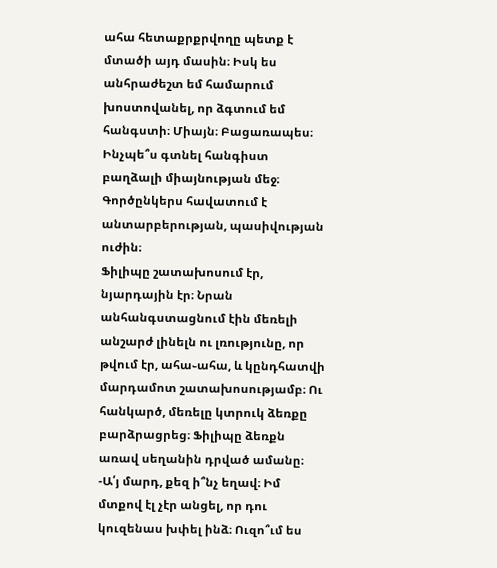ահա հետաքրքրվողը պետք է մտածի այդ մասին։ Իսկ ես անհրաժեշտ եմ համարում խոստովանել, որ ձգտում եմ հանգստի։ Միայն։ Բացառապես։ Ինչպե՞ս գտնել հանգիստ բաղձալի միայնության մեջ։ Գործընկերս հավատում է անտարբերության, պասիվության ուժին։
Ֆիլիպը շատախոսում էր, նյարդային էր։ Նրան անհանգստացնում էին մեռելի անշարժ լինելն ու լռությունը, որ թվում էր, ահա֊ահա, և կընդհատվի մարդամոտ շատախոսությամբ։ Ու հանկարծ, մեռելը կտրուկ ձեռքը բարձրացրեց։ Ֆիլիպը ձեռքն առավ սեղանին դրված ամանը։
-Ա՛յ մարդ, քեզ ի՞նչ եղավ։ Իմ մտքով էլ չէր անցել, որ դու կուզենաս խփել ինձ։ Ուզո՞ւմ ես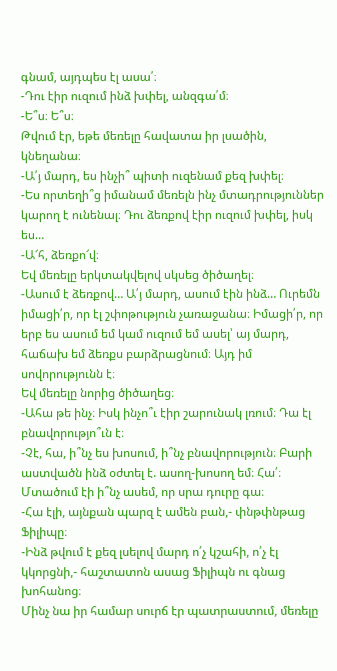գնամ, այդպես էլ ասա՛։
-Դու էիր ուզում ինձ խփել, անզգա՛մ։
-Ե՞ս։ Ե՞ս։
Թվում էր, եթե մեռելը հավատա իր լսածին, կնեղանա։
-Ա՛յ մարդ, ես ինչի՞ պիտի ուզենամ քեզ խփել։
-Ես որտեղի՞ց իմանամ մեռելն ինչ մտադրություններ կարող է ունենալ։ Դու ձեռքով էիր ուզում խփել, իսկ ես…
-Ա՜հ, ձեռքո՜վ։
Եվ մեռելը երկտակվելով սկսեց ծիծաղել։
-Ասում է ձեռքով… Ա՛յ մարդ, ասում էին ինձ… Ուրեմն իմացի՛ր, որ էլ շփոթություն չառաջանա։ Իմացի՛ր, որ երբ ես ասում եմ կամ ուզում եմ ասել՝ այ մարդ, հաճախ եմ ձեռքս բարձրացնում։ Այդ իմ սովորությունն է։
Եվ մեռելը նորից ծիծաղեց։
-Ահա թե ինչ։ Իսկ ինչո՞ւ էիր շարունակ լռում։ Դա էլ բնավորությո՞ւն է։
-Չէ, հա, ի՞նչ ես խոսում, ի՞նչ բնավորություն։ Բարի աստվածն ինձ օժտել է. ասող-խոսող եմ։ Հա՛։ Մտածում էի ի՞նչ ասեմ, որ սրա դուրը գա։
-Հա էլի, այնքան պարզ է ամեն բան,- փնթփնթաց Ֆիլիպը։
-Ինձ թվում է քեզ լսելով մարդ ո՛չ կշահի, ո՛չ էլ կկորցնի,- հաշտատոն ասաց Ֆիլիպն ու գնաց խոհանոց։
Մինչ նա իր համար սուրճ էր պատրաստում, մեռելը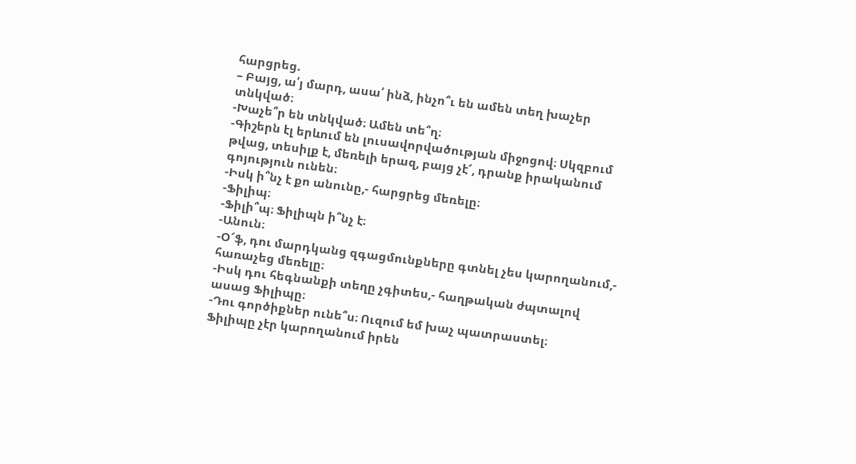հարցրեց.
– Բայց, ա՛յ մարդ, ասա՛ ինձ, ինչո՞ւ են ամեն տեղ խաչեր տնկված։
-Խաչե՞ր են տնկված։ Ամեն տե՞ղ։
-Գիշերն էլ երևում են լուսավորվածության միջոցով։ Սկզբում թվաց, տեսիլք է, մեռելի երազ, բայց չէ՜, դրանք իրականում գոյություն ունեն։
-Իսկ ի՞նչ է քո անունը,- հարցրեց մեռելը։
-Ֆիլիպ։
-Ֆիլի՞պ։ Ֆիլիպն ի՞նչ է։
-Անուն։
-Օ՜ֆ, դու մարդկանց զգացմունքները գտնել չես կարողանում,- հառաչեց մեռելը։
-Իսկ դու հեգնանքի տեղը չգիտես,- հաղթական ժպտալով ասաց Ֆիլիպը։
-Դու գործիքներ ունե՞ս։ Ուզում եմ խաչ պատրաստել։
Ֆիլիպը չէր կարողանում իրեն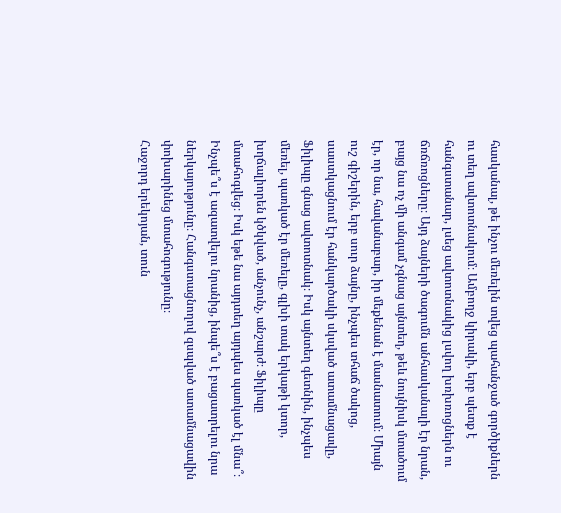հասկանալ, թե ինչու մեռելին տվեց պահանջած գործիքներն ու տեղ ավտոտնակում։ Ամբողջ կիրակի, երբ պետք է հանգստանար, լսեց ավտոտնակից լսվող խռխռոցներն ու ճռճռոցները։ Այդ ձայների ծագումն անհասկանալի էր նրան, բայց նա ոչ մի անգամ չգնաց այնտեղ, թեև նույնիսկ մտածում էր, որ նա, հավանաբար, իր մեքենան է մասնատում։ Միայն ուշ գիշերին, երբ սուր ձայնը, ինչպես տհաճ ծակոց, սաստկացնում էր հանկարծակի սկսված ատամնացավը, Ֆիլիպը գնաց ավտոտնակ։ Իսկ այնտեղ գետնին, ինչպես մեռել, պառկած էր մեռելը, գլխի տակ երկաթի կտոր, խղճալիորեն կծկված, անչունչ, անշարժ։ Ֆիլիպը մտահոգվեց։ Իսկ եթե նա այդտեղ այդպես պառկած էլ մնա՞։ Ինչպե՞ս է ազատվելու նրանից, ինպե՞ս է բացատրելու նրա ներկայությունը։ Հանգստացնողով զսպված ատամնացավին փոխարինեց մտահոգությունը։
Հաջորդ երեկոյան, տուն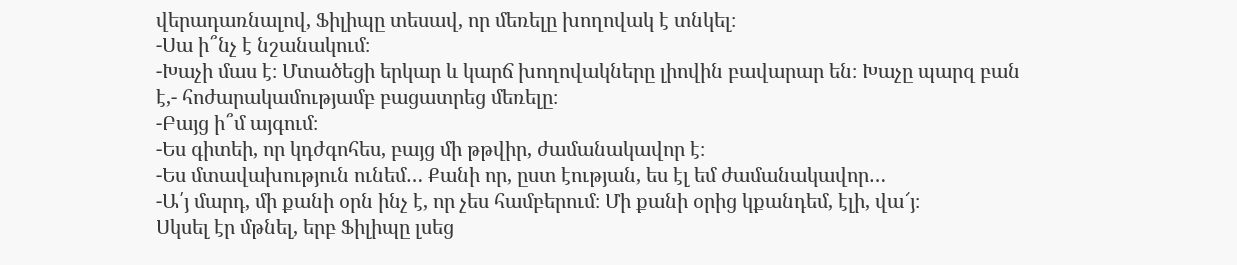վերադառնալով, Ֆիլիպը տեսավ, որ մեռելը խողովակ է տնկել։
-Սա ի՞նչ է նշանակում։
-Խաչի մաս է։ Մտածեցի երկար և կարճ խողովակները լիովին բավարար են։ Խաչը պարզ բան է,- հոժարակամությամբ բացատրեց մեռելը։
-Բայց ի՞մ այգում։
-Ես գիտեի, որ կդժգոհես, բայց մի թթվիր, ժամանակավոր է։
-Ես մտավախություն ունեմ… Քանի որ, ըստ էության, ես էլ եմ ժամանակավոր…
-Ա՛յ մարդ, մի քանի օրն ինչ է, որ չես համբերում։ Մի քանի օրից կքանդեմ, էլի, վա՜յ։
Սկսել էր մթնել, երբ Ֆիլիպը լսեց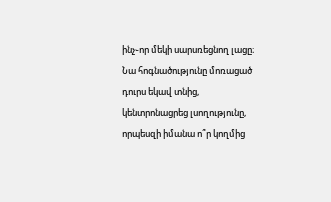ինչ֊որ մեկի սարսռեցնող լացը։ Նա հոգնածությունը մոռացած դուրս եկավ տնից, կենտրոնացրեց լսողությունը, որպեսզի իմանա ո՞ր կողմից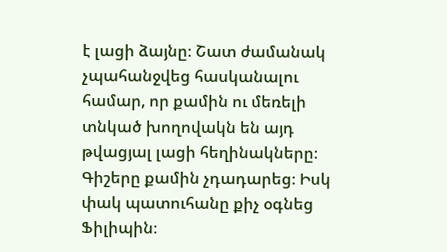է լացի ձայնը։ Շատ ժամանակ չպահանջվեց հասկանալու համար, որ քամին ու մեռելի տնկած խողովակն են այդ թվացյալ լացի հեղինակները։ Գիշերը քամին չդադարեց։ Իսկ փակ պատուհանը քիչ օգնեց Ֆիլիպին։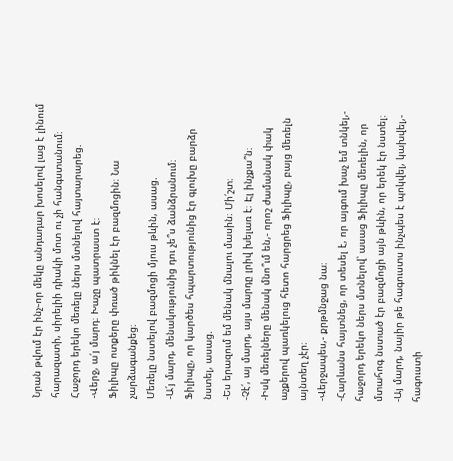Նրան թվում էր ինչ֊որ մեկը անդադար խոսելով լաց է լինում հարազատի, սիրելիի դիակի մոտ ու չի հանգստանում։
Հաջորդ երեկո մեռելը ներս մտնելով հայտարարեց.
-Վերջ, ա՛յ մարդ։ Խաչը պատրաստ է։
Ֆիլիպը ոտքերը փռած թիկնել էր բազմոցին։ Նա չարձագանքեց։
Մեռելը նստելով բազմոցի մյուս թևին, ասաց.
-Ա՛յ մարդ, մենակությունից դու չե՞ս ձանձրանում։
Ֆիլիպը, որ կարծես հպարտությունից էր գլուխը բարձր նստել, ասաց.
-Ես երազում եմ մենակ մնալու մասին։ Մի՛շտ։
-Չէ՛, այ մարդ, այս մարդը լրիվ խելառ է։ Էլ ինչքա՞ն։
-Իսկ մեռելները մենակ մնո՞ւմ են,- որոշ ժամանակ փակ աչքերով պառկելուց հետո հարցրեց Ֆիլիպը, բայց մեռելն այնտեղ չէր։
-Վերջապես,- քրթմնջաց նա։
-Հարևանս հայտնեց, որ տեսել է, որ այգում խաչ եմ տնկել,- հաջորդ երեկո ներս մտնելով՝ ասաց Ֆիլիպը մեռելին, որ մտահոգ նստած էր բազմոցի այն թևին, որ երեկ էր նստել։
-Այ մարդ, նայիր թե հագուստս ինչպես է պոկվել, կախվել,- հագուստի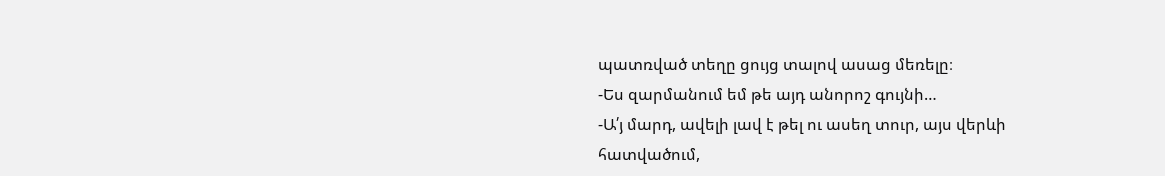պատռված տեղը ցույց տալով ասաց մեռելը։
-Ես զարմանում եմ թե այդ անորոշ գույնի…
-Ա՛յ մարդ, ավելի լավ է թել ու ասեղ տուր, այս վերևի հատվածում,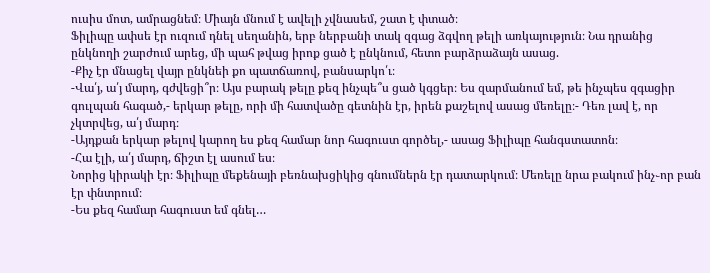ուսիս մոտ, ամրացնեմ։ Միայն մնում է ավելի չվնասեմ, շատ է փտած։
Ֆիլիպը ափսե էր ուզում դնել սեղանին, երբ ներբանի տակ զգաց ձգվող թելի առկայություն։ Նա դրանից ընկնողի շարժում արեց, մի պահ թվաց իրոք ցած է ընկնում, հետո բարձրաձայն ասաց.
-Քիչ էր մնացել վայր ընկնեի քո պատճառով, բանսարկո՛ւ։
-Վա՛յ, ա՛յ մարդ, գժվեցի՞ր։ Այս բարակ թելը քեզ ինչպե՞ս ցած կգցեր։ Ես զարմանում եմ, թե ինչպես զգացիր գուլպան հագած,- երկար թելը, որի մի հատվածը գետնին էր, իրեն քաշելով ասաց մեռելը։- Դեռ լավ է, որ չկտրվեց, ա՛յ մարդ։
-Այդքան երկար թելով կարող ես քեզ համար նոր հագուստ գործել,- ասաց Ֆիլիպը հանգստատոն։
-Հա էլի, ա՛յ մարդ, ճիշտ էլ ասում ես։
Նորից կիրակի էր։ Ֆիլիպը մեքենայի բեռնախցիկից գնումներն էր դատարկում։ Մեռելը նրա բակում ինչ֊որ բան էր փնտրում։
-Ես քեզ համար հագուստ եմ գնել…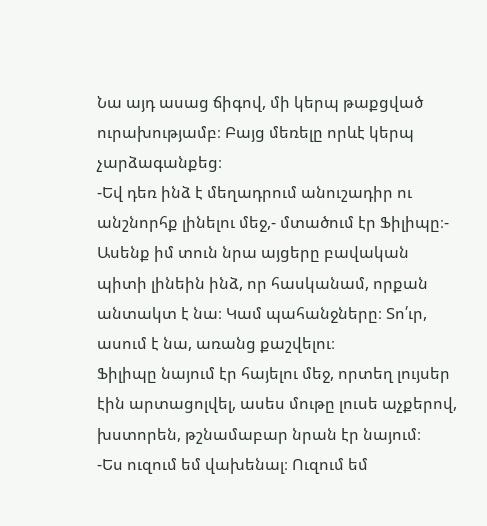Նա այդ ասաց ճիգով, մի կերպ թաքցված ուրախությամբ։ Բայց մեռելը որևէ կերպ չարձագանքեց։
-Եվ դեռ ինձ է մեղադրում անուշադիր ու անշնորհք լինելու մեջ,- մտածում էր Ֆիլիպը։- Ասենք իմ տուն նրա այցերը բավական պիտի լինեին ինձ, որ հասկանամ, որքան անտակտ է նա։ Կամ պահանջները։ Տո՛ւր, ասում է նա, առանց քաշվելու։
Ֆիլիպը նայում էր հայելու մեջ, որտեղ լույսեր էին արտացոլվել, ասես մութը լուսե աչքերով, խստորեն, թշնամաբար նրան էր նայում։
-Ես ուզում եմ վախենալ։ Ուզում եմ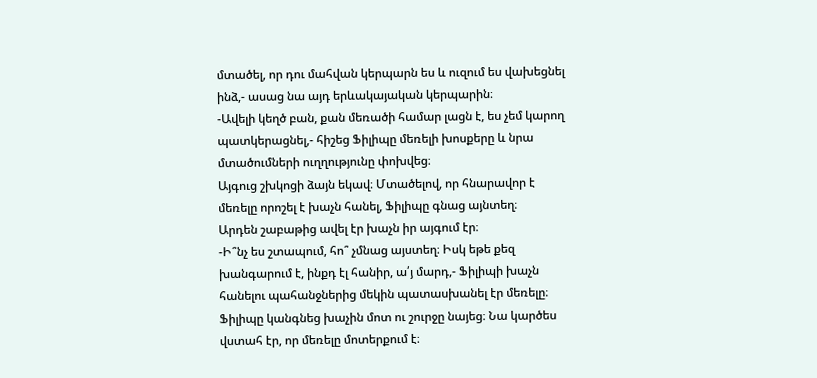մտածել, որ դու մահվան կերպարն ես և ուզում ես վախեցնել ինձ,- ասաց նա այդ երևակայական կերպարին։
-Ավելի կեղծ բան, քան մեռածի համար լացն է, ես չեմ կարող պատկերացնել,- հիշեց Ֆիլիպը մեռելի խոսքերը և նրա մտածումների ուղղությունը փոխվեց։
Այգուց շխկոցի ձայն եկավ։ Մտածելով, որ հնարավոր է մեռելը որոշել է խաչն հանել, Ֆիլիպը գնաց այնտեղ։
Արդեն շաբաթից ավել էր խաչն իր այգում էր։
-Ի՞նչ ես շտապում, հո՞ չմնաց այստեղ։ Իսկ եթե քեզ խանգարում է, ինքդ էլ հանիր, ա՛յ մարդ,- Ֆիլիպի խաչն հանելու պահանջներից մեկին պատասխանել էր մեռելը։
Ֆիլիպը կանգնեց խաչին մոտ ու շուրջը նայեց։ Նա կարծես վստահ էր, որ մեռելը մոտերքում է։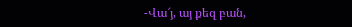-Վա՜յ, այ քեզ բան,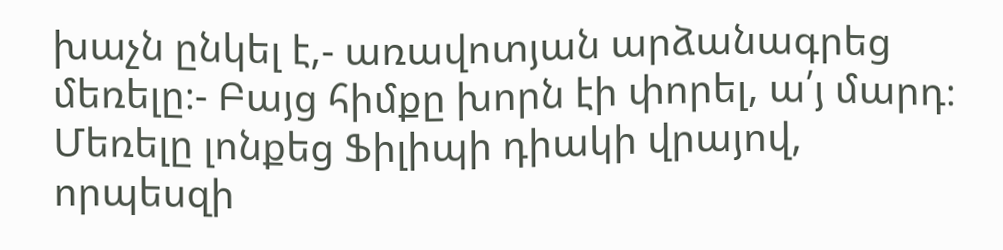խաչն ընկել է,- առավոտյան արձանագրեց մեռելը։- Բայց հիմքը խորն էի փորել, ա՛յ մարդ։
Մեռելը լոնքեց Ֆիլիպի դիակի վրայով, որպեսզի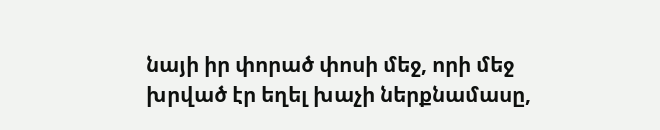նայի իր փորած փոսի մեջ, որի մեջ խրված էր եղել խաչի ներքնամասը,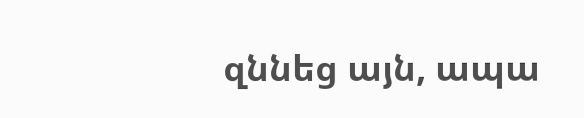զննեց այն, ապա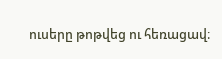ուսերը թոթվեց ու հեռացավ։